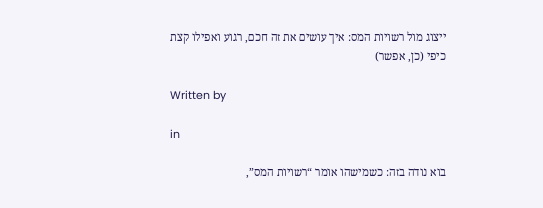ייצוג מול רשויות המס: איך עושים את זה חכם, רגוע ואפילו קצת כיפי (כן, אפשר)

Written by

in

בוא נודה בזה: כשמישהו אומר “רשויות המס”,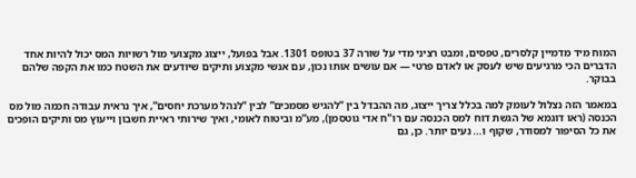המוח מיד מדמיין קלסרים, טפסים, ומבט רציני מדי על שורה 37 בטופס 1301. אבל בפועל, ייצוג מקצועי מול רשויות המס יכול להיות אחד הדברים הכי מרגיעים שיש לעסק או לאדם פרטי — אם עושים אותו נכון, עם אנשי מקצוע ותיקים שיודעים את השטח כמו את הקפה שלהם בבוקר.

במאמר הזה נצלול לעומק למה בכלל צריך ייצוג, מה ההבדל בין “להגיש מסמכים” לבין “לנהל מערכת יחסים”, איך נראית עבודה חכמה מול מס הכנסה (ראו דוגמא של הגשת דוח למס הכנסה עם רו"ח אדי גוטסמן), מע”מ וביטוח לאומי, ואיך שירותי ראיית חשבון וייעוץ מס ותיקים הופכים את כל הסיפור למסודר, שקוף ו… נעים יותר. כן, גם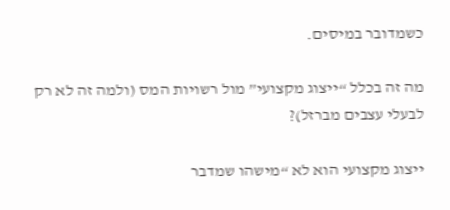כשמדובר במיסים.

מה זה בכלל “ייצוג מקצועי” מול רשויות המס (ולמה זה לא רק לבעלי עצבים מברזל)?

ייצוג מקצועי הוא לא “מישהו שמדבר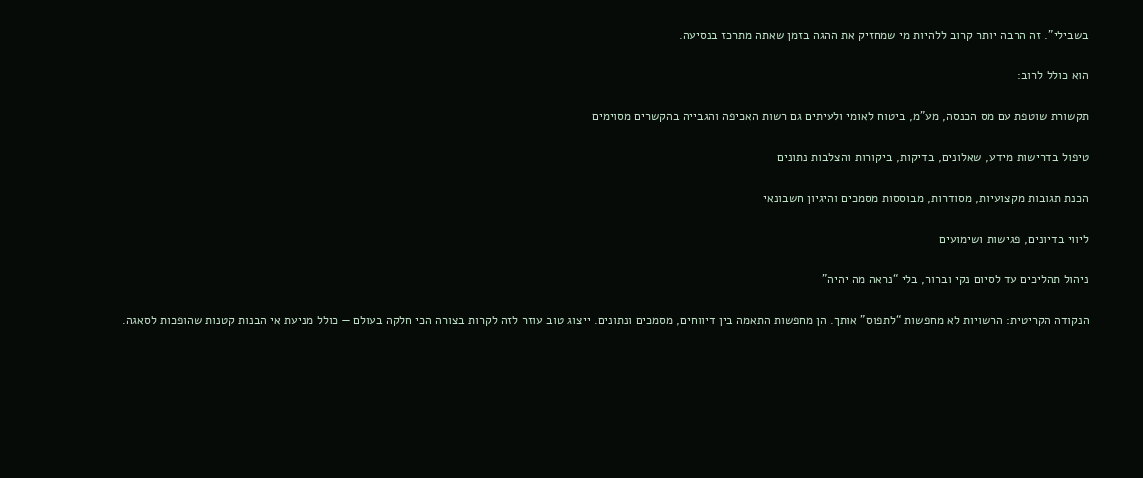בשבילי”. זה הרבה יותר קרוב ללהיות מי שמחזיק את ההגה בזמן שאתה מתרכז בנסיעה.

הוא כולל לרוב:

תקשורת שוטפת עם מס הכנסה, מע”מ, ביטוח לאומי ולעיתים גם רשות האכיפה והגבייה בהקשרים מסוימים

טיפול בדרישות מידע, שאלונים, בדיקות, ביקורות והצלבות נתונים

הכנת תגובות מקצועיות, מסודרות, מבוססות מסמכים והיגיון חשבונאי

ליווי בדיונים, פגישות ושימועים

ניהול תהליכים עד לסיום נקי וברור, בלי “נראה מה יהיה”

הנקודה הקריטית: הרשויות לא מחפשות “לתפוס” אותך. הן מחפשות התאמה בין דיווחים, מסמכים ונתונים. ייצוג טוב עוזר לזה לקרות בצורה הכי חלקה בעולם — כולל מניעת אי הבנות קטנות שהופכות לסאגה.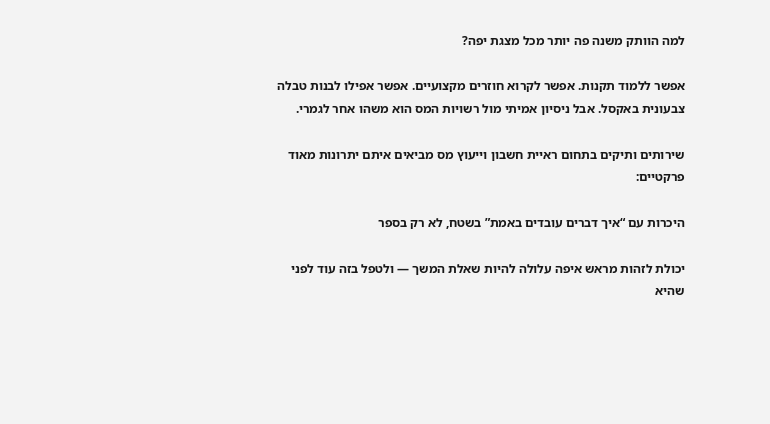למה הוותק משנה פה יותר מכל מצגת יפה?

אפשר ללמוד תקנות. אפשר לקרוא חוזרים מקצועיים. אפשר אפילו לבנות טבלה צבעונית באקסל. אבל ניסיון אמיתי מול רשויות המס הוא משהו אחר לגמרי.

שירותים ותיקים בתחום ראיית חשבון וייעוץ מס מביאים איתם יתרונות מאוד פרקטיים:

היכרות עם “איך דברים עובדים באמת” בשטח, לא רק בספר

יכולת לזהות מראש איפה עלולה להיות שאלת המשך — ולטפל בזה עוד לפני שהיא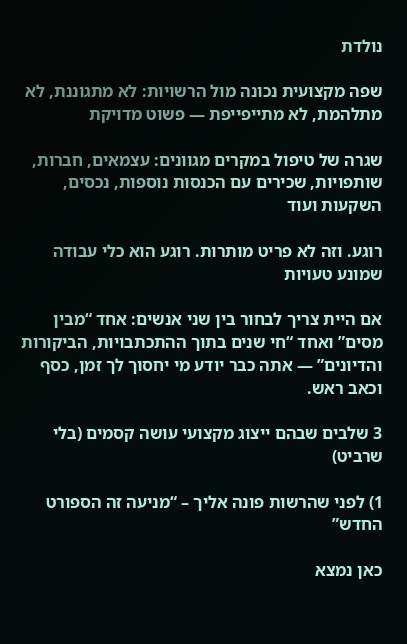נולדת

שפה מקצועית נכונה מול הרשויות: לא מתגוננת, לא מתלהמת, לא מתייפייפת — פשוט מדויקת

שגרה של טיפול במקרים מגוונים: עצמאים, חברות, שותפויות, שכירים עם הכנסות נוספות, נכסים, השקעות ועוד

רוגע. וזה לא פריט מותרות. רוגע הוא כלי עבודה שמונע טעויות

אם היית צריך לבחור בין שני אנשים: אחד “מבין מסים” ואחד “חי שנים בתוך ההתכתבויות, הביקורות והדיונים” — אתה כבר יודע מי יחסוך לך זמן, כסף וכאב ראש.

3 שלבים שבהם ייצוג מקצועי עושה קסמים (בלי שרביט)

1) לפני שהרשות פונה אליך – “מניעה זה הספורט החדש”

כאן נמצא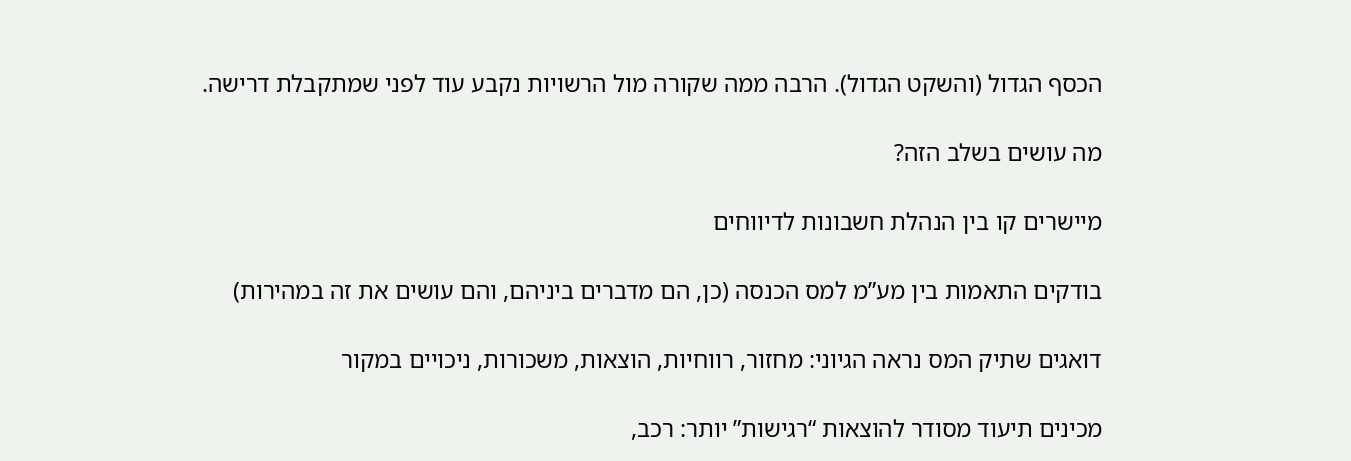הכסף הגדול (והשקט הגדול). הרבה ממה שקורה מול הרשויות נקבע עוד לפני שמתקבלת דרישה.

מה עושים בשלב הזה?

מיישרים קו בין הנהלת חשבונות לדיווחים

בודקים התאמות בין מע”מ למס הכנסה (כן, הם מדברים ביניהם, והם עושים את זה במהירות)

דואגים שתיק המס נראה הגיוני: מחזור, רווחיות, הוצאות, משכורות, ניכויים במקור

מכינים תיעוד מסודר להוצאות “רגישות” יותר: רכב,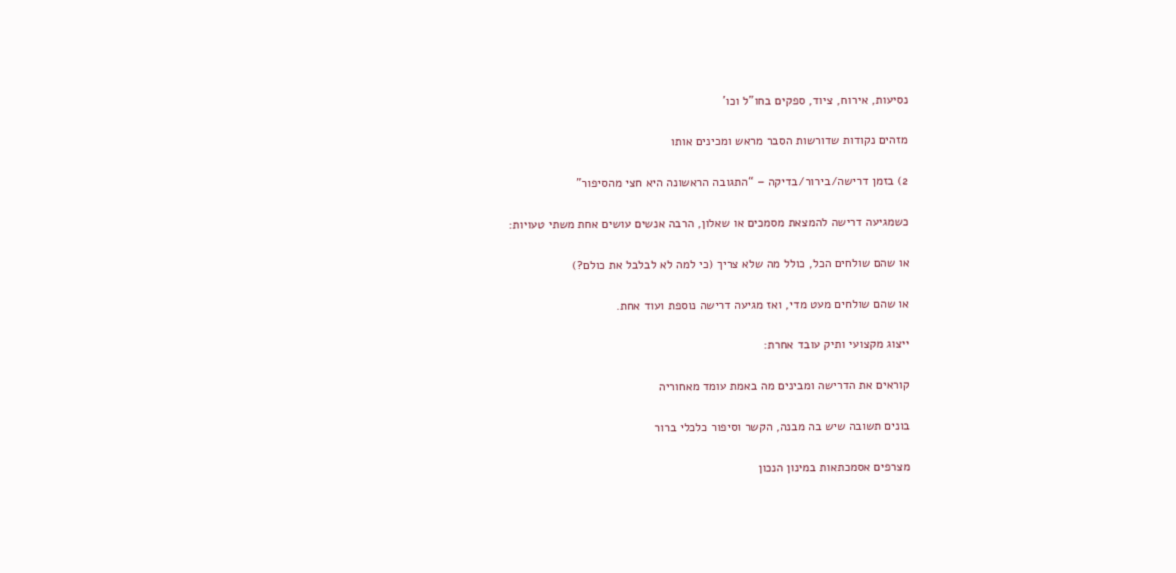נסיעות, אירוח, ציוד, ספקים בחו”ל וכו’

מזהים נקודות שדורשות הסבר מראש ומכינים אותו

2) בזמן דרישה/בירור/בדיקה – “התגובה הראשונה היא חצי מהסיפור”

כשמגיעה דרישה להמצאת מסמכים או שאלון, הרבה אנשים עושים אחת משתי טעויות:

או שהם שולחים הכל, כולל מה שלא צריך (כי למה לא לבלבל את כולם?)

או שהם שולחים מעט מדי, ואז מגיעה דרישה נוספת ועוד אחת.

ייצוג מקצועי ותיק עובד אחרת:

קוראים את הדרישה ומבינים מה באמת עומד מאחוריה

בונים תשובה שיש בה מבנה, הקשר וסיפור כלכלי ברור

מצרפים אסמכתאות במינון הנכון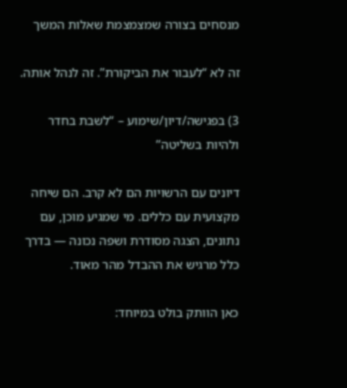מנסחים בצורה שמצמצמת שאלות המשך

זה לא “לעבור את הביקורת”. זה לנהל אותה.

3) בפגישה/דיון/שימוע – “לשבת בחדר ולהיות בשליטה”

דיונים עם הרשויות הם לא קרב. הם שיחה מקצועית עם כללים. מי שמגיע מוכן, עם נתונים, הצגה מסודרת ושפה נכונה — בדרך כלל מרגיש את ההבדל מהר מאוד.

כאן הוותק בולט במיוחד: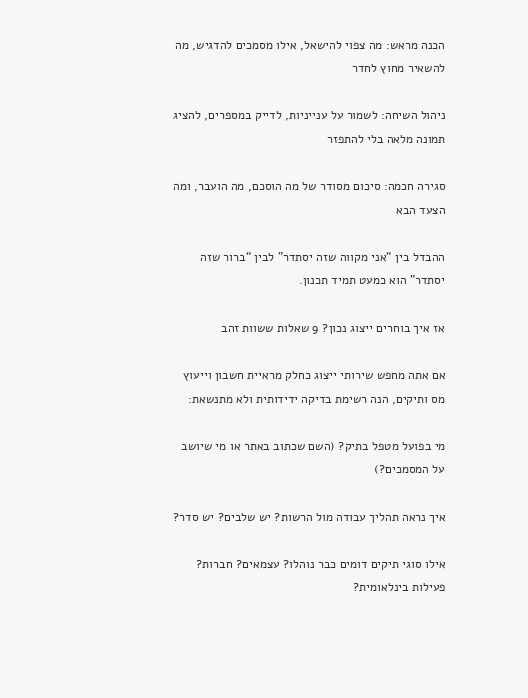הכנה מראש: מה צפוי להישאל, אילו מסמכים להדגיש, מה להשאיר מחוץ לחדר

ניהול השיחה: לשמור על ענייניות, לדייק במספרים, להציג תמונה מלאה בלי להתפזר

סגירה חכמה: סיכום מסודר של מה הוסכם, מה הועבר, ומה הצעד הבא

ההבדל בין “אני מקווה שזה יסתדר” לבין “ברור שזה יסתדר” הוא כמעט תמיד תכנון.

אז איך בוחרים ייצוג נכון? 9 שאלות ששוות זהב

אם אתה מחפש שירותי ייצוג כחלק מראיית חשבון וייעוץ מס ותיקים, הנה רשימת בדיקה ידידותית ולא מתנשאת:

מי בפועל מטפל בתיק? (השם שכתוב באתר או מי שיושב על המסמכים?)

איך נראה תהליך עבודה מול הרשות? יש שלבים? יש סדר?

אילו סוגי תיקים דומים כבר נוהלו? עצמאים? חברות? פעילות בינלאומית?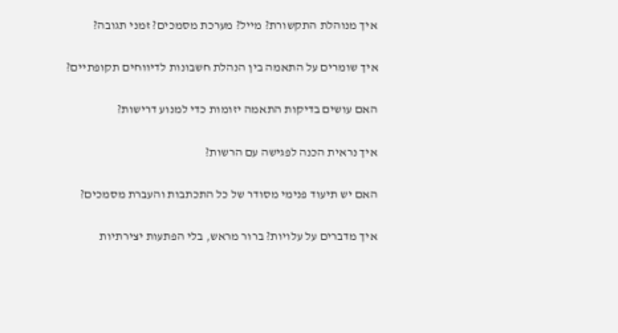איך מנוהלת התקשורת? מייל? מערכת מסמכים? זמני תגובה?

איך שומרים על התאמה בין הנהלת חשבונות לדיווחים תקופתיים?

האם עושים בדיקות התאמה יזומות כדי למנוע דרישות?

איך נראית הכנה לפגישה עם הרשות?

האם יש תיעוד פנימי מסודר של כל התכתבות והעברת מסמכים?

איך מדברים על עלויות? ברור מראש, בלי הפתעות יצירתיות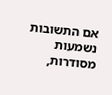אם התשובות נשמעות מסודרות,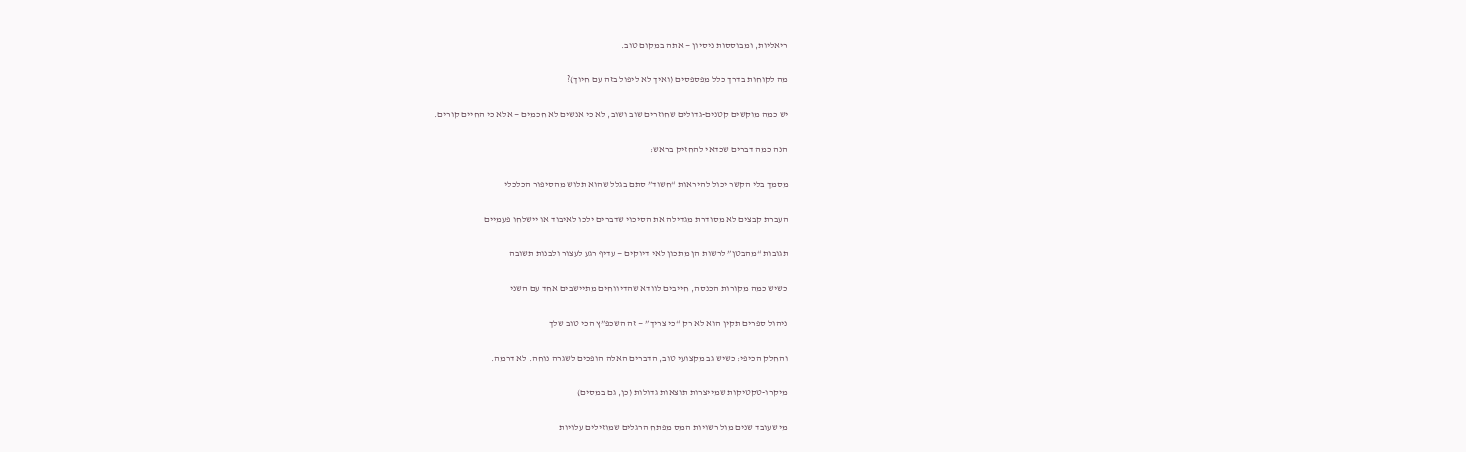ריאליות, ומבוססות ניסיון — אתה במקום טוב.

מה לקוחות בדרך כלל מפספסים (ואיך לא ליפול בזה עם חיוך)?

יש כמה מוקשים קטנים-גדולים שחוזרים שוב ושוב, לא כי אנשים לא חכמים — אלא כי החיים קורים.

הנה כמה דברים שכדאי להחזיק בראש:

מסמך בלי הקשר יכול להיראות “חשוד” סתם בגלל שהוא תלוש מהסיפור הכלכלי

העברת קבצים לא מסודרת מגדילה את הסיכוי שדברים ילכו לאיבוד או יישלחו פעמיים

תגובות “מהבטן” לרשות הן מתכון לאי דיוקים — עדיף רגע לעצור ולבנות תשובה

כשיש כמה מקורות הכנסה, חייבים לוודא שהדיווחים מתיישבים אחד עם השני

ניהול ספרים תקין הוא לא רק “כי צריך” — זה השכפ”ץ הכי טוב שלך

והחלק הכיפי: כשיש גב מקצועי טוב, הדברים האלה הופכים לשגרה נוחה. לא דרמה.

מיקרו-טקטיקות שמייצרות תוצאות גדולות (כן, גם במסים)

מי שעובד שנים מול רשויות המס מפתח הרגלים שמוזילים עלויות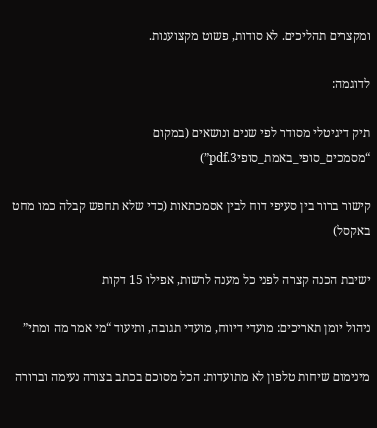ומקצרים תהליכים. לא סודות, פשוט מקצוענות.

לדוגמה:

תיק דיגיטלי מסודר לפי שנים ונושאים (במקום “מסמכים_סופי_באמת_סופי3.pdf”)

קישור ברור בין סעיפי דוח לבין אסמכתאות (כדי שלא תחפש קבלה כמו מחט באקסל)

ישיבת הכנה קצרה לפני כל מענה לרשות, אפילו 15 דקות

ניהול יומן תאריכים: מועדי דיווח, מועדי תגובה, ותיעוד “מי אמר מה ומתי”

מינימום שיחות טלפון לא מתועדות: הכל מסוכם בכתב בצורה נעימה וברורה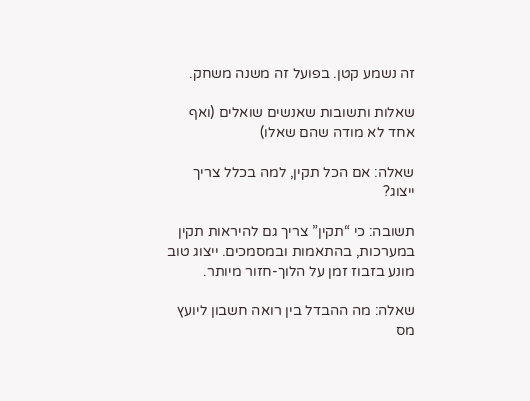זה נשמע קטן. בפועל זה משנה משחק.

שאלות ותשובות שאנשים שואלים (ואף אחד לא מודה שהם שאלו)

שאלה: אם הכל תקין, למה בכלל צריך ייצוג?

תשובה: כי “תקין” צריך גם להיראות תקין במערכות, בהתאמות ובמסמכים. ייצוג טוב מונע בזבוז זמן על הלוך-חזור מיותר.

שאלה: מה ההבדל בין רואה חשבון ליועץ מס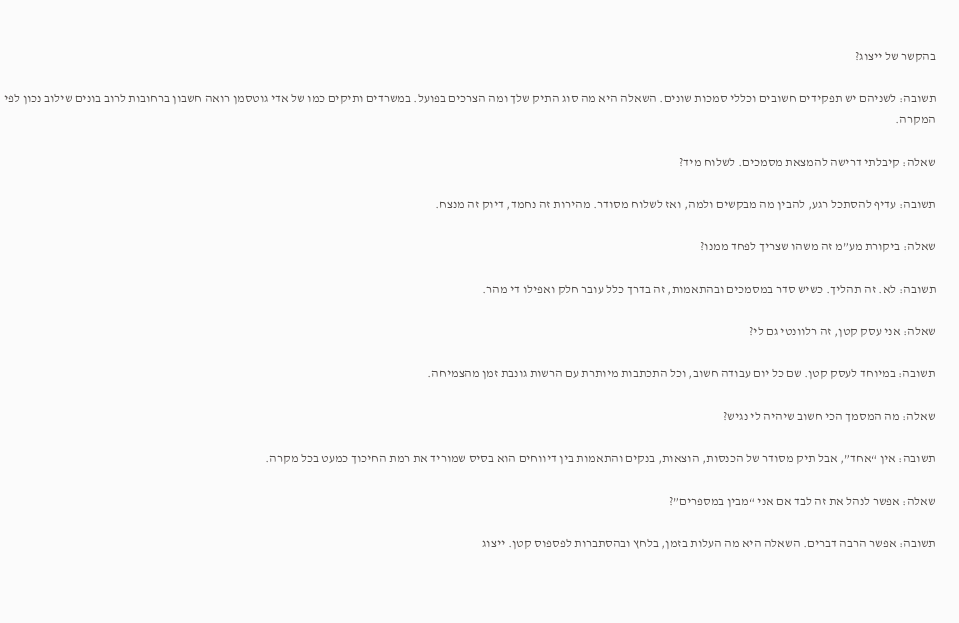בהקשר של ייצוג?

תשובה: לשניהם יש תפקידים חשובים וכללי סמכות שונים. השאלה היא מה סוג התיק שלך ומה הצרכים בפועל. במשרדים ותיקים כמו של אדי גוטסמן רואה חשבון ברחובות לרוב בונים שילוב נכון לפי המקרה.

שאלה: קיבלתי דרישה להמצאת מסמכים. לשלוח מיד?

תשובה: עדיף להסתכל רגע, להבין מה מבקשים ולמה, ואז לשלוח מסודר. מהירות זה נחמד, דיוק זה מנצח.

שאלה: ביקורת מע”מ זה משהו שצריך לפחד ממנו?

תשובה: לא. זה תהליך. כשיש סדר במסמכים ובהתאמות, זה בדרך כלל עובר חלק ואפילו די מהר.

שאלה: אני עסק קטן, זה רלוונטי גם לי?

תשובה: במיוחד לעסק קטן. שם כל יום עבודה חשוב, וכל התכתבות מיותרת עם הרשות גונבת זמן מהצמיחה.

שאלה: מה המסמך הכי חשוב שיהיה לי נגיש?

תשובה: אין “אחד”, אבל תיק מסודר של הכנסות, הוצאות, בנקים והתאמות בין דיווחים הוא בסיס שמוריד את רמת החיכוך כמעט בכל מקרה.

שאלה: אפשר לנהל את זה לבד אם אני “מבין במספרים”?

תשובה: אפשר הרבה דברים. השאלה היא מה העלות בזמן, בלחץ ובהסתברות לפספוס קטן. ייצוג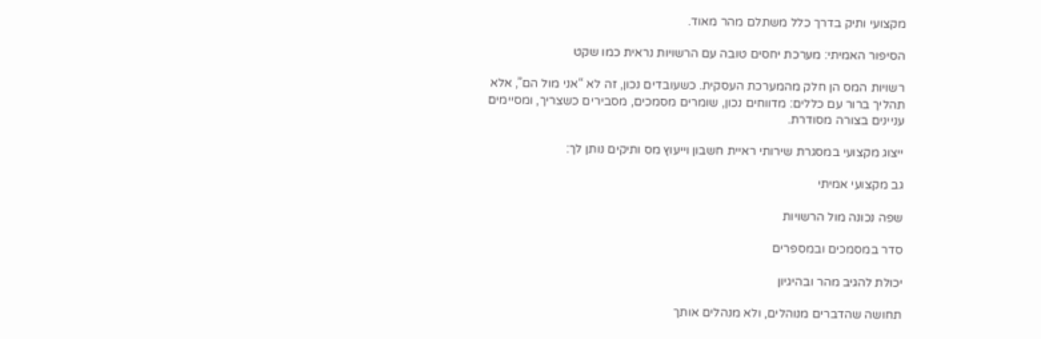מקצועי ותיק בדרך כלל משתלם מהר מאוד.

הסיפור האמיתי: מערכת יחסים טובה עם הרשויות נראית כמו שקט

רשויות המס הן חלק מהמערכת העסקית. כשעובדים נכון, זה לא “אני מול הם”, אלא תהליך ברור עם כללים: מדווחים נכון, שומרים מסמכים, מסבירים כשצריך, ומסיימים עניינים בצורה מסודרת.

ייצוג מקצועי במסגרת שירותי ראיית חשבון וייעוץ מס ותיקים נותן לך:

גב מקצועי אמיתי

שפה נכונה מול הרשויות

סדר במסמכים ובמספרים

יכולת להגיב מהר ובהיגיון

תחושה שהדברים מנוהלים, ולא מנהלים אותך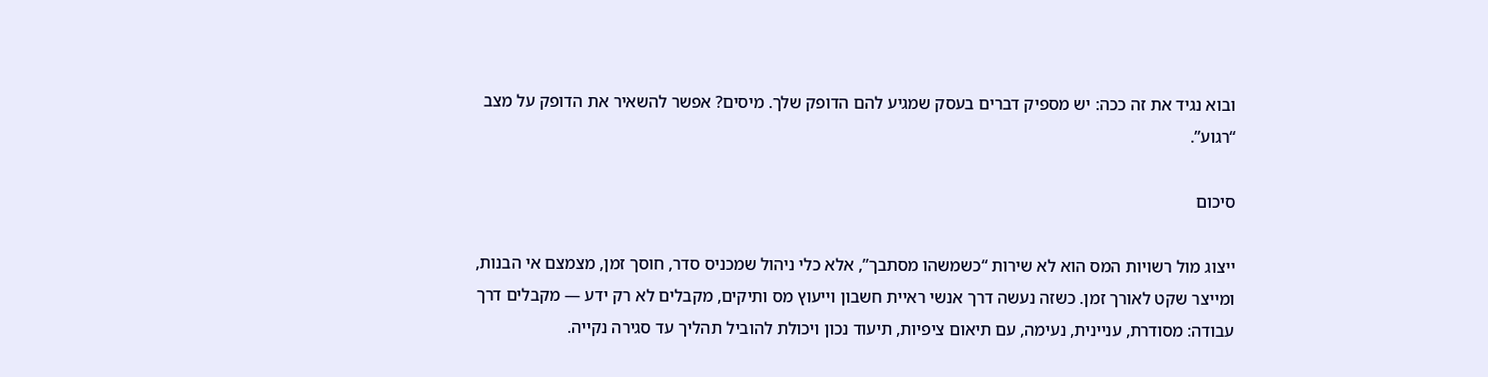ובוא נגיד את זה ככה: יש מספיק דברים בעסק שמגיע להם הדופק שלך. מיסים? אפשר להשאיר את הדופק על מצב “רגוע”.

סיכום

ייצוג מול רשויות המס הוא לא שירות “כשמשהו מסתבך”, אלא כלי ניהול שמכניס סדר, חוסך זמן, מצמצם אי הבנות, ומייצר שקט לאורך זמן. כשזה נעשה דרך אנשי ראיית חשבון וייעוץ מס ותיקים, מקבלים לא רק ידע — מקבלים דרך עבודה: מסודרת, עניינית, נעימה, עם תיאום ציפיות, תיעוד נכון ויכולת להוביל תהליך עד סגירה נקייה.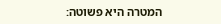המטרה היא פשוטה: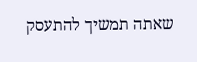שאתה תמשיך להתעסק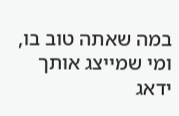במה שאתה טוב בו, ומי שמייצג אותך ידאג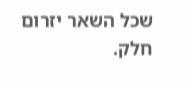שכל השאר יזרום חלק.